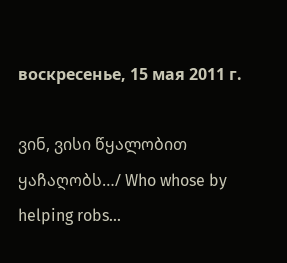воскресенье, 15 мая 2011 г.

ვინ, ვისი წყალობით ყაჩაღობს…/ Who whose by helping robs...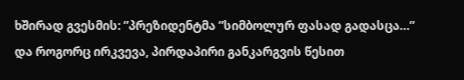ხშირად გვესმის: ”პრეზიდენტმა ”სიმბოლურ ფასად გადასცა…”
და როგორც ირკვევა, პირდაპირი განკარგვის წესით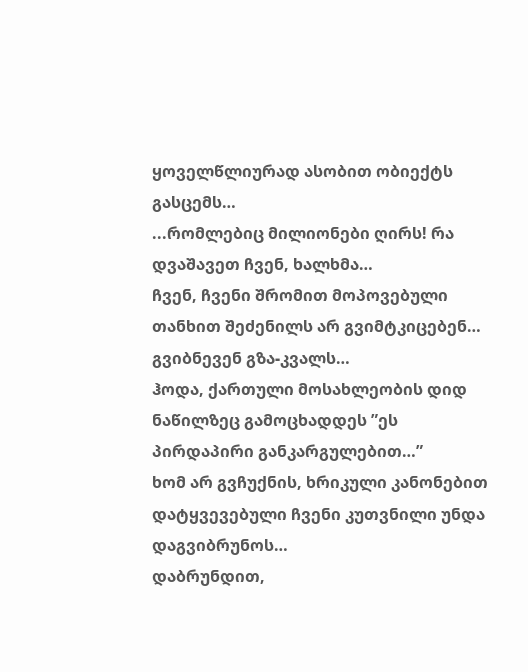ყოველწლიურად ასობით ობიექტს გასცემს…
...რომლებიც მილიონები ღირს! რა დვაშავეთ ჩვენ, ხალხმა…
ჩვენ, ჩვენი შრომით მოპოვებული თანხით შეძენილს არ გვიმტკიცებენ… გვიბნევენ გზა-კვალს…
ჰოდა, ქართული მოსახლეობის დიდ ნაწილზეც გამოცხადდეს ”ეს პირდაპირი განკარგულებით…”
ხომ არ გვჩუქნის, ხრიკული კანონებით დატყვევებული ჩვენი კუთვნილი უნდა დაგვიბრუნოს…
დაბრუნდით,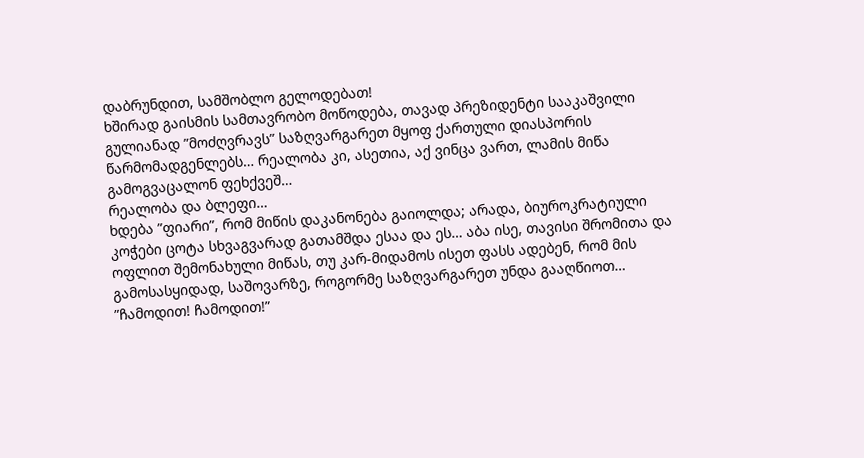დაბრუნდით, სამშობლო გელოდებათ!
ხშირად გაისმის სამთავრობო მოწოდება, თავად პრეზიდენტი სააკაშვილი გულიანად ”მოძღვრავს” საზღვარგარეთ მყოფ ქართული დიასპორის წარმომადგენლებს… რეალობა კი, ასეთია, აქ ვინცა ვართ, ლამის მიწა გამოგვაცალონ ფეხქვეშ…
რეალობა და ბლეფი…
ხდება ”ფიარი”, რომ მიწის დაკანონება გაიოლდა; არადა, ბიუროკრატიული კოჭები ცოტა სხვაგვარად გათამშდა ესაა და ეს… აბა ისე, თავისი შრომითა და ოფლით შემონახული მიწას, თუ კარ-მიდამოს ისეთ ფასს ადებენ, რომ მის გამოსასყიდად, საშოვარზე, როგორმე საზღვარგარეთ უნდა გააღწიოთ…
”ჩამოდით! ჩამოდით!”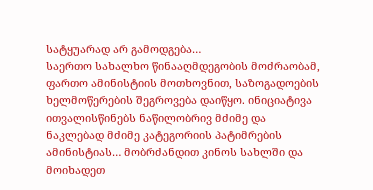სატყუარად არ გამოდგება…
საერთო სახალხო წინააღმდეგობის მოძრაობამ, ფართო ამინისტიის მოთხოვნით, საზოგადოების ხელმოწერების შეგროვება დაიწყო. ინიციატივა ითვალისწინებს ნაწილობრივ მძიმე და ნაკლებად მძიმე კატეგორიის პატიმრების ამინისტიას… მობრძანდით კინოს სახლში და მოიხადეთ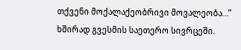თქვენი მოქალაქეობრივი მოვალეობა…”
ხშირად გვესმის საეთერო სივრცეში.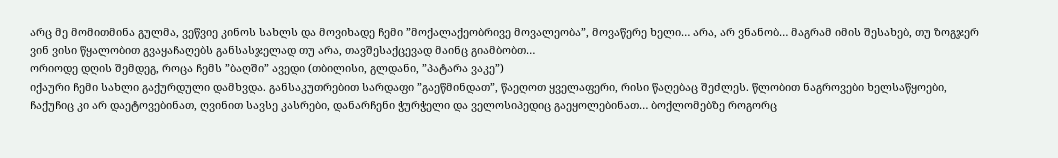არც მე მომითმინა გულმა, ვეწვიე კინოს სახლს და მოვიხადე ჩემი ”მოქალაქეობრივე მოვალეობა”, მოვაწერე ხელი… არა, არ ვნანობ… მაგრამ იმის შესახებ, თუ ზოგჯერ ვინ ვისი წყალობით გვაყაჩაღებს განსასჯელად თუ არა, თავშესაქცევად მაინც გიამბობთ…
ორიოდე დღის შემდეგ, როცა ჩემს ”ბაღში” ავედი (თბილისი, გლდანი, ”პატარა ვაკე”)
იქაური ჩემი სახლი გაქურდული დამხვდა. განსაკუთრებით სარდაფი ”გაეწმინდათ”, წაეღოთ ყველაფერი, რისი წაღებაც შეძლეს. წლობით ნაგროვები ხელსაწყოები, ჩაქუჩიც კი არ დაეტოვებინათ, ღვინით სავსე კასრები, დანარჩენი ჭურჭელი და ველოსიპედიც გაეყოლებინათ… ბოქლომებზე როგორც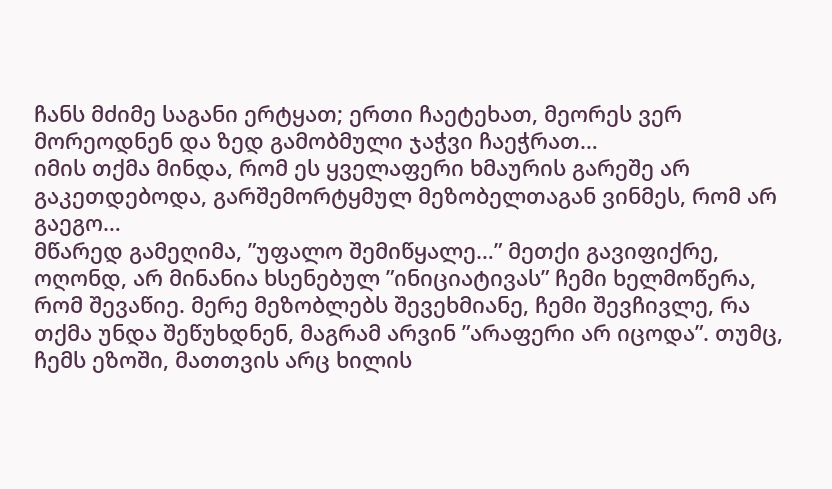ჩანს მძიმე საგანი ერტყათ; ერთი ჩაეტეხათ, მეორეს ვერ მორეოდნენ და ზედ გამობმული ჯაჭვი ჩაეჭრათ…
იმის თქმა მინდა, რომ ეს ყველაფერი ხმაურის გარეშე არ გაკეთდებოდა, გარშემორტყმულ მეზობელთაგან ვინმეს, რომ არ გაეგო…
მწარედ გამეღიმა, ”უფალო შემიწყალე…” მეთქი გავიფიქრე, ოღონდ, არ მინანია ხსენებულ ”ინიციატივას” ჩემი ხელმოწერა, რომ შევაწიე. მერე მეზობლებს შევეხმიანე, ჩემი შევჩივლე, რა თქმა უნდა შეწუხდნენ, მაგრამ არვინ ”არაფერი არ იცოდა”. თუმც, ჩემს ეზოში, მათთვის არც ხილის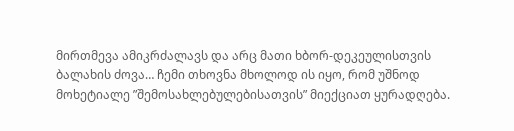მირთმევა ამიკრძალავს და არც მათი ხბორ-დეკეულისთვის ბალახის ძოვა… ჩემი თხოვნა მხოლოდ ის იყო, რომ უშნოდ მოხეტიალე ”შემოსახლებულებისათვის” მიექციათ ყურადღება.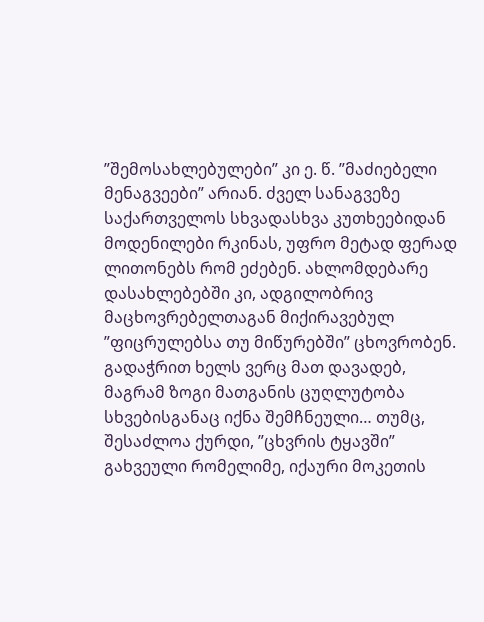”შემოსახლებულები” კი ე. წ. ”მაძიებელი მენაგვეები” არიან. ძველ სანაგვეზე საქართველოს სხვადასხვა კუთხეებიდან მოდენილები რკინას, უფრო მეტად ფერად ლითონებს რომ ეძებენ. ახლომდებარე დასახლებებში კი, ადგილობრივ მაცხოვრებელთაგან მიქირავებულ ”ფიცრულებსა თუ მიწურებში” ცხოვრობენ. გადაჭრით ხელს ვერც მათ დავადებ, მაგრამ ზოგი მათგანის ცუღლუტობა სხვებისგანაც იქნა შემჩნეული… თუმც, შესაძლოა ქურდი, ”ცხვრის ტყავში” გახვეული რომელიმე, იქაური მოკეთის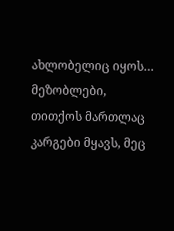ახლობელიც იყოს…
მეზობლები, თითქოს მართლაც კარგები მყავს, მეც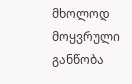მხოლოდ მოყვრული განწობა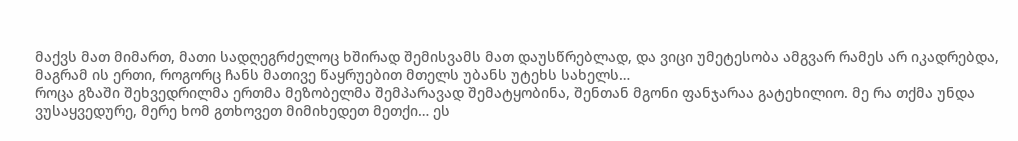მაქვს მათ მიმართ, მათი სადღეგრძელოც ხშირად შემისვამს მათ დაუსწრებლად, და ვიცი უმეტესობა ამგვარ რამეს არ იკადრებდა, მაგრამ ის ერთი, როგორც ჩანს მათივე წაყრუებით მთელს უბანს უტეხს სახელს…
როცა გზაში შეხვედრილმა ერთმა მეზობელმა შემპარავად შემატყობინა, შენთან მგონი ფანჯარაა გატეხილიო. მე რა თქმა უნდა ვუსაყვედურე, მერე ხომ გთხოვეთ მიმიხედეთ მეთქი… ეს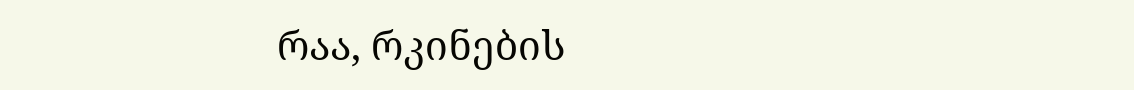რაა, რკინების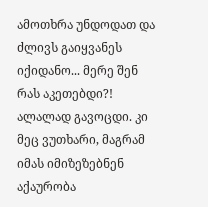ამოთხრა უნდოდათ და ძლივს გაიყვანეს იქიდანო... მერე შენ რას აკეთებდი?! ალალად გავოცდი. კი მეც ვუთხარი, მაგრამ იმას იმიზეზებნენ აქაურობა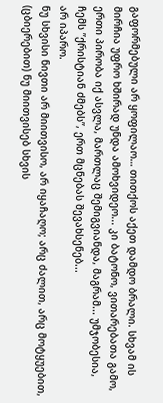გაფორმებული არ ყოფილაო… თითქოს აქეთ დამდო ბრალი. სხვამ ის მირჩია უფრო ხშირად უნდა ამოხვიდეო... კი ბატონო, ვითარებათა გამო, ერთი პირობა იქ ასვლა, მართლაც შემიგვიანდა, მაგრამ... უმჯობესია, ჩემს ”ქრისტიან ძმებს”, ერთ მცნებას შევახსენებ...
არ იპარო.
ნუ სხვისი ნივთი არ მიითვისო, არ იყაჩაღო; არც ძალით, არც მოტყუებით, (ცბიერებით) ნუ მიითვისებ სხვის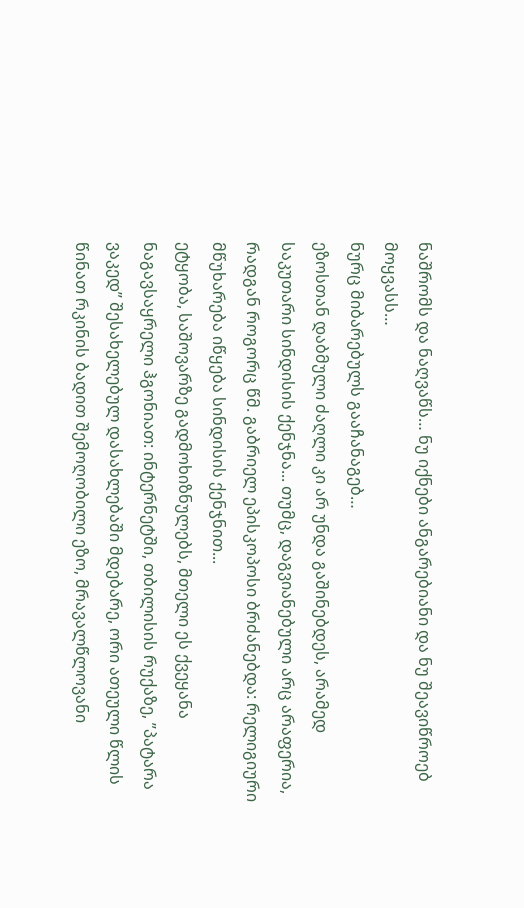ნაშრომს და ნაღვაწს… ნუ იქნები ანგარებიანი და ნუ შეავიწროებ მოყვასს…
ნურც მიბარებულს გააჩანაგებ…
ეზოსთან დაბმული ძაღლი კი არ უნდა გაშინებდეს, არამედ საკუთარი სინდისის ქენჯნა... თუმც, დაგვიანებული არც არაფერია, რადგან როგორც წმ. გაბრიელ ეპისკოპოსი ბრძანებდა: რელიგიური მწუხარება იწყება სინდისის ქენჯნით...
ეტყობა, საშოვარზე გადმოხიზნულებს, მთელი ეს ქვეყანა ნაგავსაყრელი ჰგონიათ: ინტერნეტში, თბილისის რუქაზე, ”პატარა ვაკედ” შესახელებულ დასახლებაში მდებარე, ორი ათეული წლის წინათ რკინის ბადით შემოღობილი ეზო, მრავალწლოვანი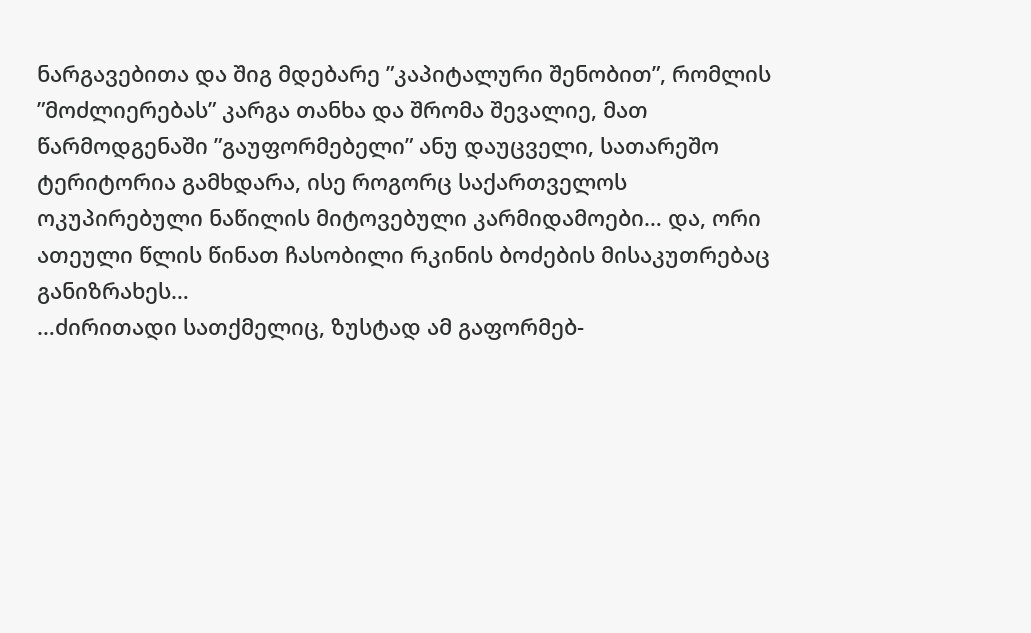ნარგავებითა და შიგ მდებარე ”კაპიტალური შენობით”, რომლის ”მოძლიერებას” კარგა თანხა და შრომა შევალიე, მათ წარმოდგენაში ”გაუფორმებელი” ანუ დაუცველი, სათარეშო ტერიტორია გამხდარა, ისე როგორც საქართველოს ოკუპირებული ნაწილის მიტოვებული კარმიდამოები… და, ორი ათეული წლის წინათ ჩასობილი რკინის ბოძების მისაკუთრებაც განიზრახეს…
…ძირითადი სათქმელიც, ზუსტად ამ გაფორმებ-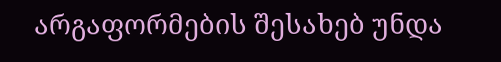არგაფორმების შესახებ უნდა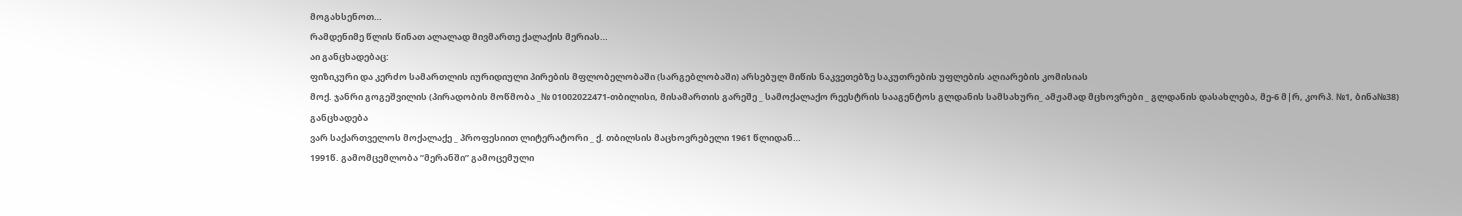მოგახსენოთ…
რამდენიმე წლის წინათ ალალად მივმართე ქალაქის მერიას…
აი განცხადებაც:
ფიზიკური და კერძო სამართლის იურიდიული პირების მფლობელობაში (სარგებლობაში) არსებულ მიწის ნაკვეთებზე საკუთრების უფლების აღიარების კომისიას
მოქ. ჯანრი გოგეშვილის (პირადობის მოწმობა _№ 01002022471-თბილისი, მისამართის გარეშე _ სამოქალაქო რეესტრის სააგენტოს გლდანის სამსახური_ ამჟამად მცხოვრები _ გლდანის დასახლება, მე-6 მ|რ, კორპ. №1, ბინა№38)
განცხადება
ვარ საქართველოს მოქალაქე _ პროფესიით ლიტერატორი _ ქ. თბილსის მაცხოვრებელი 1961 წლიდან…
1991წ. გამომცემლობა ”მერანში” გამოცემული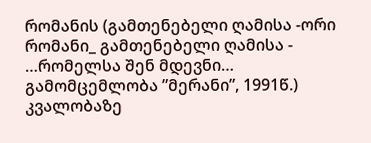რომანის (გამთენებელი ღამისა -ორი რომანი_ გამთენებელი ღამისა - …რომელსა შენ მდევნი… გამომცემლობა ”მერანი”, 1991წ.) კვალობაზე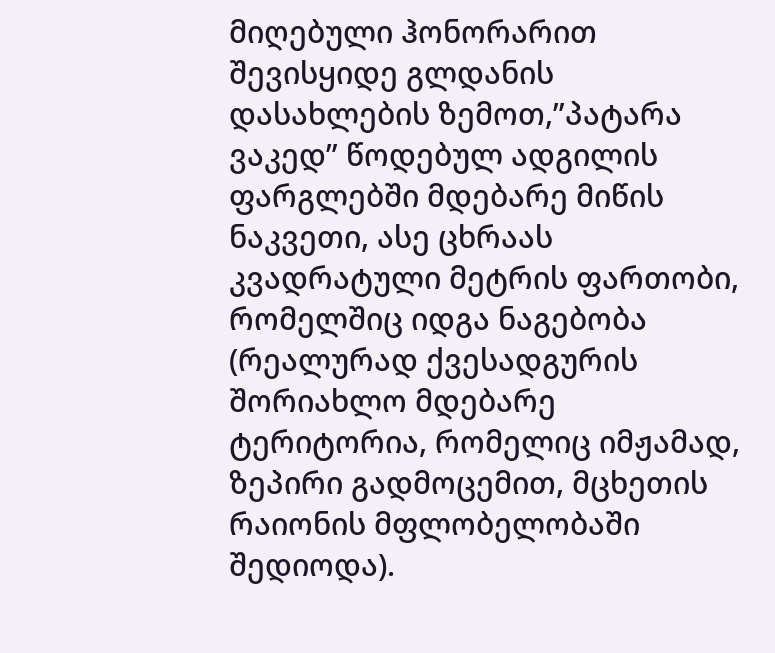მიღებული ჰონორარით შევისყიდე გლდანის დასახლების ზემოთ,”პატარა ვაკედ” წოდებულ ადგილის ფარგლებში მდებარე მიწის ნაკვეთი, ასე ცხრაას კვადრატული მეტრის ფართობი, რომელშიც იდგა ნაგებობა (რეალურად ქვესადგურის შორიახლო მდებარე ტერიტორია, რომელიც იმჟამად, ზეპირი გადმოცემით, მცხეთის რაიონის მფლობელობაში შედიოდა).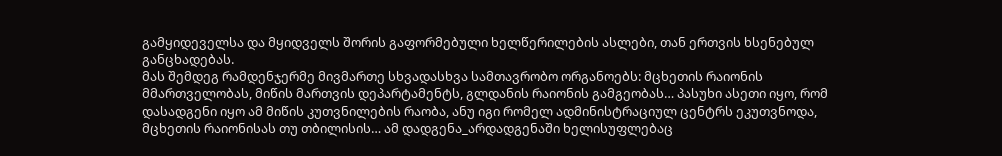გამყიდეველსა და მყიდველს შორის გაფორმებული ხელწერილების ასლები, თან ერთვის ხსენებულ განცხადებას.
მას შემდეგ რამდენჯერმე მივმართე სხვადასხვა სამთავრობო ორგანოებს: მცხეთის რაიონის მმართველობას, მიწის მართვის დეპარტამენტს, გლდანის რაიონის გამგეობას… პასუხი ასეთი იყო, რომ დასადგენი იყო ამ მიწის კუთვნილების რაობა, ანუ იგი რომელ ადმინისტრაციულ ცენტრს ეკუთვნოდა, მცხეთის რაიონისას თუ თბილისის… ამ დადგენა_არდადგენაში ხელისუფლებაც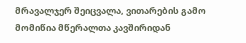მრავალჯერ შეიცვალა, ვითარების გამო მომიწია მწერალთა კავშირიდან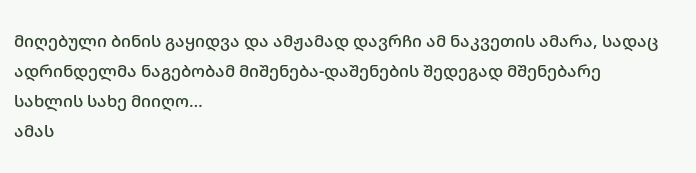მიღებული ბინის გაყიდვა და ამჟამად დავრჩი ამ ნაკვეთის ამარა, სადაც ადრინდელმა ნაგებობამ მიშენება-დაშენების შედეგად მშენებარე სახლის სახე მიიღო…
ამას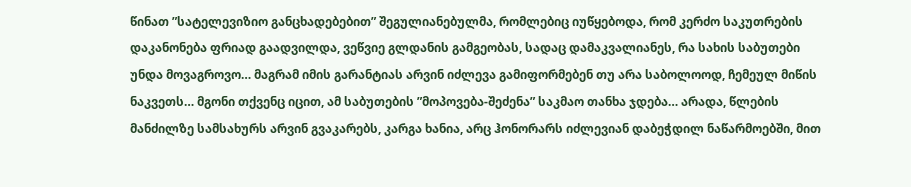წინათ ”სატელევიზიო განცხადებებით” შეგულიანებულმა, რომლებიც იუწყებოდა, რომ კერძო საკუთრების დაკანონება ფრიად გაადვილდა, ვეწვიე გლდანის გამგეობას, სადაც დამაკვალიანეს, რა სახის საბუთები უნდა მოვაგროვო… მაგრამ იმის გარანტიას არვინ იძლევა გამიფორმებენ თუ არა საბოლოოდ, ჩემეულ მიწის ნაკვეთს… მგონი თქვენც იცით, ამ საბუთების ”მოპოვება-შეძენა” საკმაო თანხა ჯდება… არადა, წლების მანძილზე სამსახურს არვინ გვაკარებს, კარგა ხანია, არც ჰონორარს იძლევიან დაბეჭდილ ნაწარმოებში, მით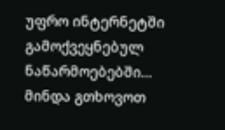უფრო ინტერნეტში გამოქვეყნებულ ნაწარმოებებში… მინდა გთხოვოთ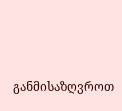განმისაზღვროთ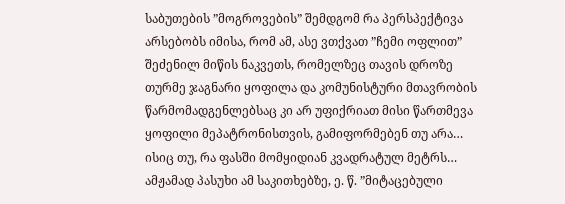საბუთების ”მოგროვების” შემდგომ რა პერსპექტივა არსებობს იმისა, რომ ამ, ასე ვთქვათ ”ჩემი ოფლით” შეძენილ მიწის ნაკვეთს, რომელზეც თავის დროზე თურმე ჯაგნარი ყოფილა და კომუნისტური მთავრობის წარმომადგენლებსაც კი არ უფიქრიათ მისი წართმევა ყოფილი მეპატრონისთვის, გამიფორმებენ თუ არა… ისიც თუ, რა ფასში მომყიდიან კვადრატულ მეტრს… ამჟამად პასუხი ამ საკითხებზე, ე. წ. ”მიტაცებული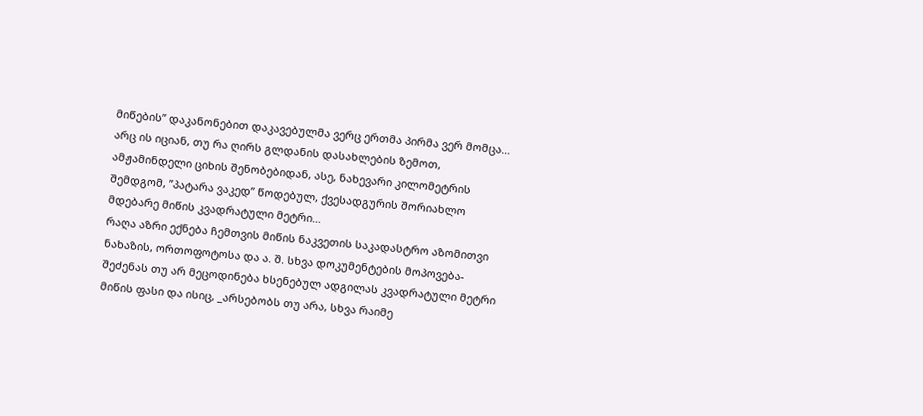მიწების” დაკანონებით დაკავებულმა ვერც ერთმა პირმა ვერ მომცა… არც ის იციან, თუ რა ღირს გლდანის დასახლების ზემოთ, ამჟამინდელი ციხის შენობებიდან, ასე, ნახევარი კილომეტრის შემდგომ, ”პატარა ვაკედ” წოდებულ, ქვესადგურის შორიახლო მდებარე მიწის კვადრატული მეტრი…
რაღა აზრი ექნება ჩემთვის მიწის ნაკვეთის საკადასტრო აზომითვი ნახაზის, ორთოფოტოსა და ა. შ. სხვა დოკუმენტების მოპოვება-შეძენას თუ არ მეცოდინება ხსენებულ ადგილას კვადრატული მეტრი მიწის ფასი და ისიც, _არსებობს თუ არა, სხვა რაიმე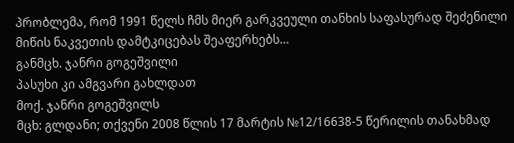პრობლემა, რომ 1991 წელს ჩმს მიერ გარკვეული თანხის საფასურად შეძენილი მიწის ნაკვეთის დამტკიცებას შეაფერხებს…
განმცხ. ჯანრი გოგეშვილი
პასუხი კი ამგვარი გახლდათ
მოქ. ჯანრი გოგეშვილს
მცხ: გლდანი; თქვენი 2008 წლის 17 მარტის №12/16638-5 წერილის თანახმად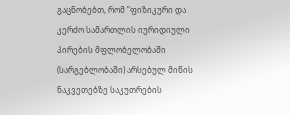გაცნობებთ, რომ ”ფიზიკური და კერძო სამართლის იურიდიული პირების მფლობელობაში (სარგებლობაში) არსებულ მიწის ნაკვეთებზე საკუთრების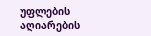უფლების აღიარების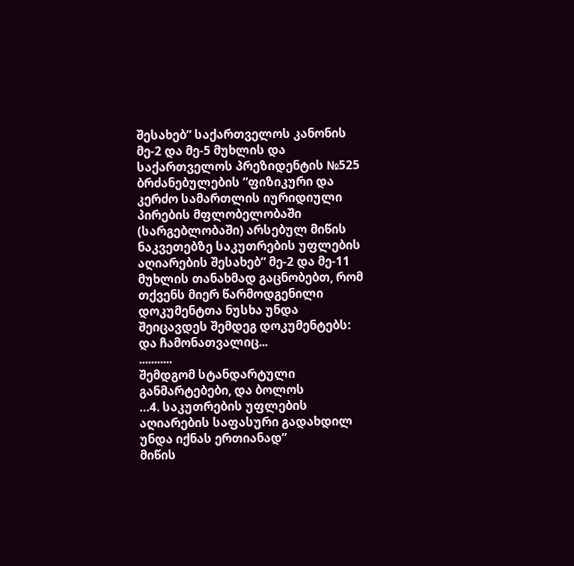შესახებ” საქართველოს კანონის მე-2 და მე-5 მუხლის და საქართველოს პრეზიდენტის №525 ბრძანებულების ”ფიზიკური და კერძო სამართლის იურიდიული პირების მფლობელობაში (სარგებლობაში) არსებულ მიწის ნაკვეთებზე საკუთრების უფლების აღიარების შესახებ” მე-2 და მე-11 მუხლის თანახმად გაცნობებთ, რომ თქვენს მიერ წარმოდგენილი დოკუმენტთა ნუსხა უნდა შეიცავდეს შემდეგ დოკუმენტებს:
და ჩამონათვალიც...
...........
შემდგომ სტანდარტული განმარტებები, და ბოლოს
…4. საკუთრების უფლების აღიარების საფასური გადახდილ უნდა იქნას ერთიანად”
მიწის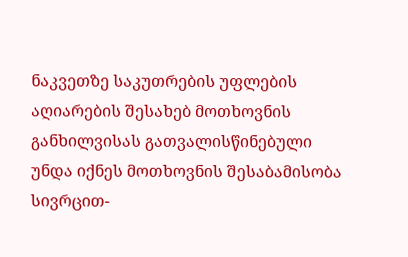ნაკვეთზე საკუთრების უფლების აღიარების შესახებ მოთხოვნის განხილვისას გათვალისწინებული უნდა იქნეს მოთხოვნის შესაბამისობა სივრცით-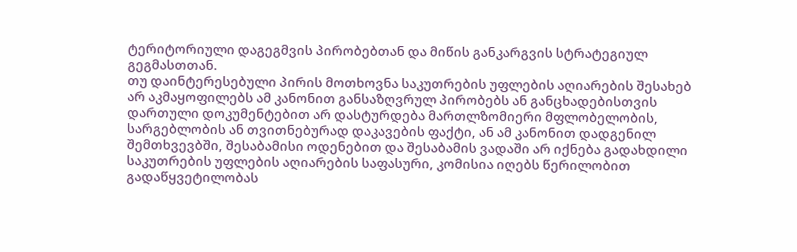ტერიტორიული დაგეგმვის პირობებთან და მიწის განკარგვის სტრატეგიულ გეგმასთთან.
თუ დაინტერესებული პირის მოთხოვნა საკუთრების უფლების აღიარების შესახებ არ აკმაყოფილებს ამ კანონით განსაზღვრულ პირობებს ან განცხადებისთვის დართული დოკუმენტებით არ დასტურდება მართლზომიერი მფლობელობის, სარგებლობის ან თვითნებურად დაკავების ფაქტი, ან ამ კანონით დადგენილ შემთხვევბში, შესაბამისი ოდენებით და შესაბამის ვადაში არ იქნება გადახდილი საკუთრების უფლების აღიარების საფასური, კომისია იღებს წერილობით გადაწყვეტილობას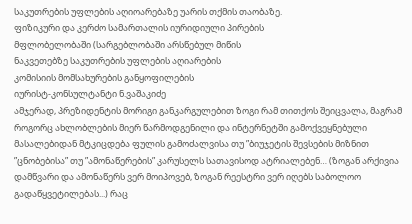საკუთრების უფლების აღიოარებაზე უარის თქმის თაობაზე.
ფიზიკური და კერძო სამართალის იურიდიული პირების
მფლობელობაში (სარგებლობაში არსწებულ მიწის
ნაკვეთებზე საკუთრების უფლების აღიარების
კომისიის მომსახურების განყოფილების
იურისტ-კონსულტანტი ნ.ვაშაკიძე
ამჯერად, პრეზიდენტის მორიგი განკარგულებით ზოგი რამ თითქოს შეიცვალა, მაგრამ როგორც ახლობლების მიერ წარმოდგენილი და ინტერნეტში გამოქვეყნებული მასალებიდან მტკიცდება ფულის გამოძალვისა თუ ”ბიუჯეტის შევსების მიზნით ”ცნობებისა” თუ ”ამონაწერების” კარუსელს სათავისოდ ატრიალებენ… (ზოგან არქივია დამწვარი და ამონაწერს ვერ მოიპოვებ, ზოგან რეესტრი ვერ იღებს საბოლოო გადაწყვეტილებას...) რაც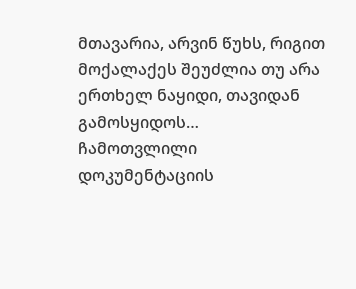მთავარია, არვინ წუხს, რიგით მოქალაქეს შეუძლია თუ არა ერთხელ ნაყიდი, თავიდან გამოსყიდოს…
ჩამოთვლილი დოკუმენტაციის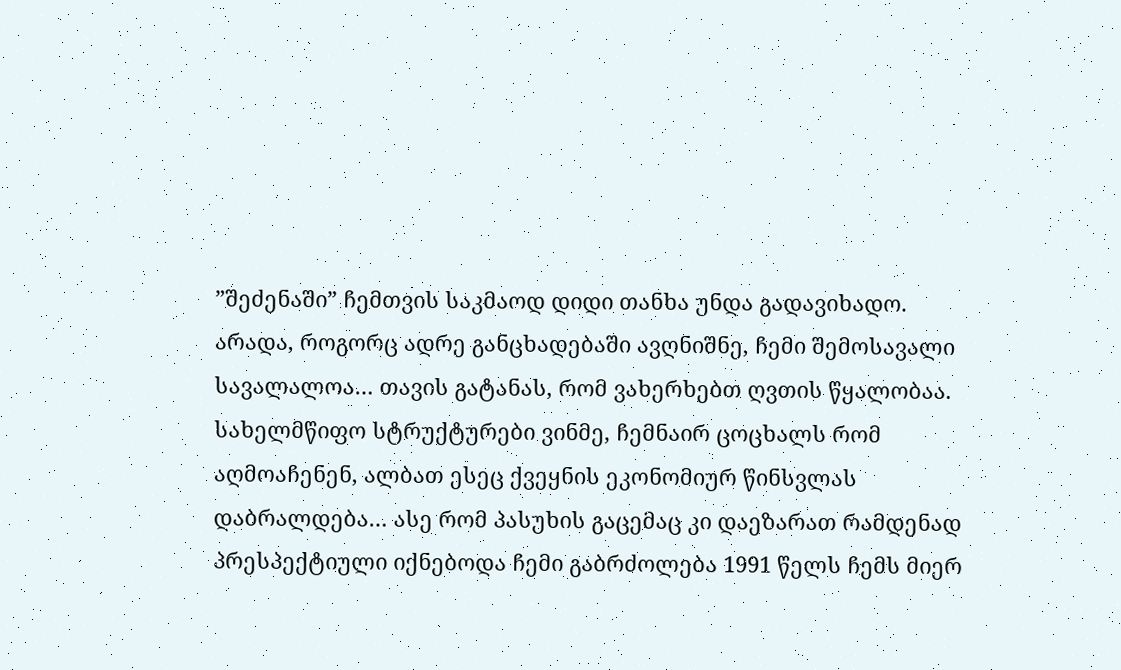”შეძენაში” ჩემთვის საკმაოდ დიდი თანხა უნდა გადავიხადო. არადა, როგორც ადრე განცხადებაში ავღნიშნე, ჩემი შემოსავალი სავალალოა… თავის გატანას, რომ ვახერხებთ ღვთის წყალობაა. სახელმწიფო სტრუქტურები ვინმე, ჩემნაირ ცოცხალს რომ აღმოაჩენენ, ალბათ ესეც ქვეყნის ეკონომიურ წინსვლას დაბრალდება… ასე რომ პასუხის გაცემაც კი დაეზარათ რამდენად პრესპექტიული იქნებოდა ჩემი გაბრძოლება 1991 წელს ჩემს მიერ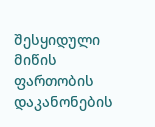შესყიდული მიწის ფართობის დაკანონების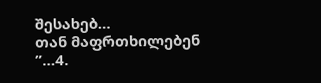შესახებ…
თან მაფრთხილებენ ”…4.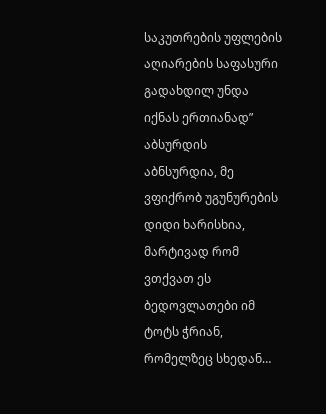საკუთრების უფლების აღიარების საფასური გადახდილ უნდა იქნას ერთიანად”
აბსურდის აბნსურდია, მე ვფიქრობ უგუნურების დიდი ხარისხია, მარტივად რომ ვთქვათ ეს ბედოვლათები იმ ტოტს ჭრიან, რომელზეც სხედან…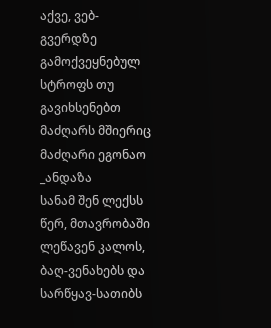აქვე, ვებ-გვერდზე გამოქვეყნებულ სტროფს თუ გავიხსენებთ
მაძღარს მშიერიც მაძღარი ეგონაო _ანდაზა
სანამ შენ ლექსს წერ, მთავრობაში ლეწავენ კალოს,
ბაღ-ვენახებს და სარწყავ-სათიბს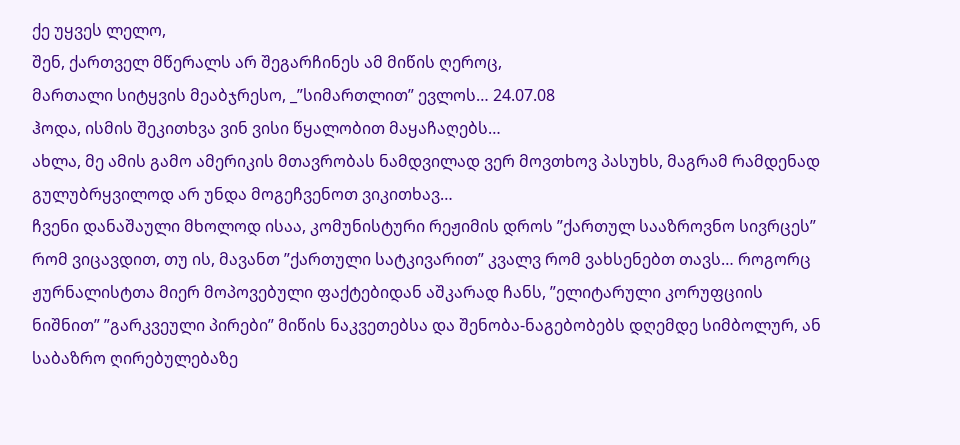ქე უყვეს ლელო,
შენ, ქართველ მწერალს არ შეგარჩინეს ამ მიწის ღეროც,
მართალი სიტყვის მეაბჯრესო, _”სიმართლით” ევლოს… 24.07.08
ჰოდა, ისმის შეკითხვა ვინ ვისი წყალობით მაყაჩაღებს…
ახლა, მე ამის გამო ამერიკის მთავრობას ნამდვილად ვერ მოვთხოვ პასუხს, მაგრამ რამდენად გულუბრყვილოდ არ უნდა მოგეჩვენოთ ვიკითხავ…
ჩვენი დანაშაული მხოლოდ ისაა, კომუნისტური რეჟიმის დროს ”ქართულ სააზროვნო სივრცეს” რომ ვიცავდით, თუ ის, მავანთ ”ქართული სატკივარით” კვალვ რომ ვახსენებთ თავს… როგორც ჟურნალისტთა მიერ მოპოვებული ფაქტებიდან აშკარად ჩანს, ”ელიტარული კორუფციის ნიშნით” ”გარკვეული პირები” მიწის ნაკვეთებსა და შენობა-ნაგებობებს დღემდე სიმბოლურ, ან საბაზრო ღირებულებაზე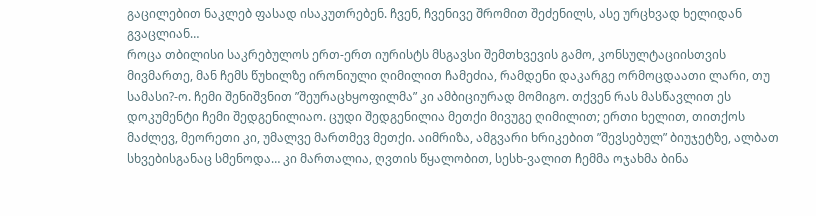გაცილებით ნაკლებ ფასად ისაკუთრებენ. ჩვენ, ჩვენივე შრომით შეძენილს, ასე ურცხვად ხელიდან გვაცლიან…
როცა თბილისი საკრებულოს ერთ-ერთ იურისტს მსგავსი შემთხვევის გამო, კონსულტაციისთვის მივმართე, მან ჩემს წუხილზე ირონიული ღიმილით ჩამეძია, რამდენი დაკარგე ორმოცდაათი ლარი, თუ სამასი?-ო. ჩემი შენიშვნით ”შეურაცხყოფილმა” კი ამბიციურად მომიგო. თქვენ რას მასწავლით ეს დოკუმენტი ჩემი შედგენილიაო. ცუდი შედგენილია მეთქი მივუგე ღიმილით; ერთი ხელით, თითქოს მაძლევ, მეორეთი კი, უმალვე მართმევ მეთქი. აიმრიზა, ამგვარი ხრიკებით ”შევსებულ” ბიუჯეტზე, ალბათ სხვებისგანაც სმენოდა… კი მართალია, ღვთის წყალობით, სესხ-ვალით ჩემმა ოჯახმა ბინა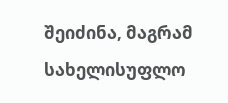შეიძინა, მაგრამ სახელისუფლო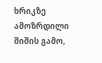ხრიკზე ამოზრდილი შიშის გამო,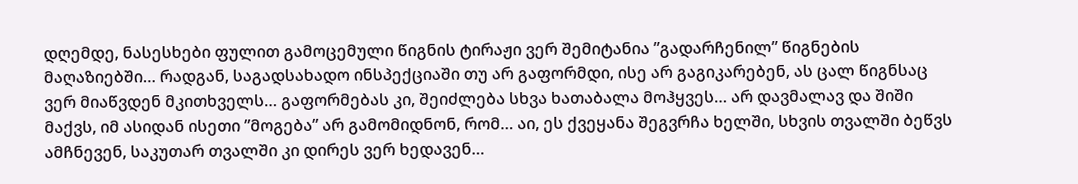დღემდე, ნასესხები ფულით გამოცემული წიგნის ტირაჟი ვერ შემიტანია ”გადარჩენილ” წიგნების მაღაზიებში… რადგან, საგადსახადო ინსპექციაში თუ არ გაფორმდი, ისე არ გაგიკარებენ, ას ცალ წიგნსაც ვერ მიაწვდენ მკითხველს… გაფორმებას კი, შეიძლება სხვა ხათაბალა მოჰყვეს… არ დავმალავ და შიში მაქვს, იმ ასიდან ისეთი ”მოგება” არ გამომიდნონ, რომ… აი, ეს ქვეყანა შეგვრჩა ხელში, სხვის თვალში ბეწვს ამჩნევენ, საკუთარ თვალში კი დირეს ვერ ხედავენ…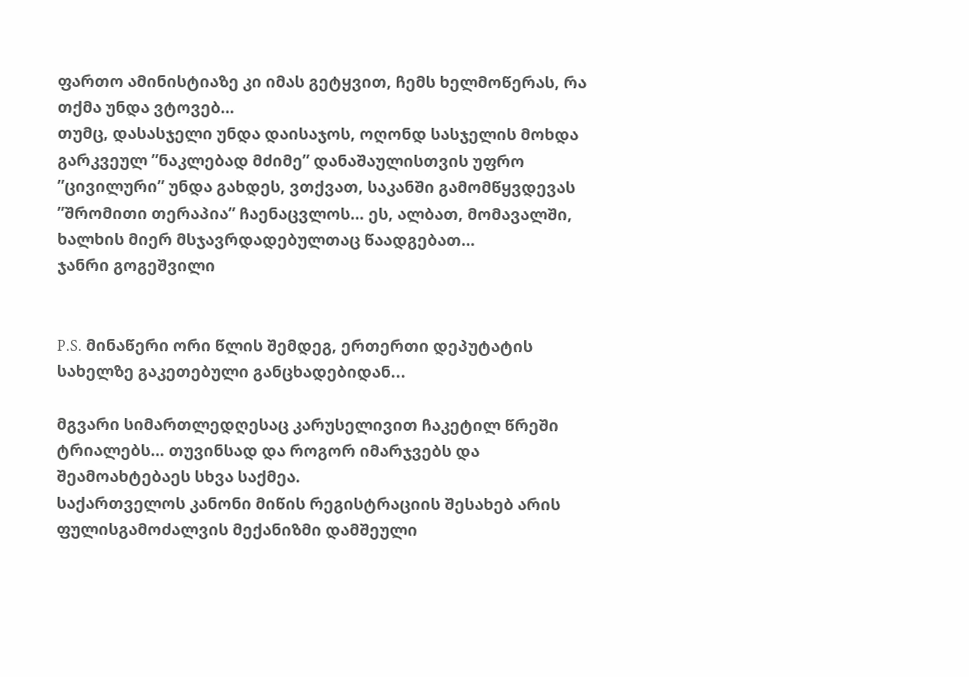ფართო ამინისტიაზე კი იმას გეტყვით, ჩემს ხელმოწერას, რა თქმა უნდა ვტოვებ…
თუმც, დასასჯელი უნდა დაისაჯოს, ოღონდ სასჯელის მოხდა გარკვეულ ”ნაკლებად მძიმე” დანაშაულისთვის უფრო ”ცივილური” უნდა გახდეს, ვთქვათ, საკანში გამომწყვდევას ”შრომითი თერაპია” ჩაენაცვლოს… ეს, ალბათ, მომავალში, ხალხის მიერ მსჯავრდადებულთაც წაადგებათ…
ჯანრი გოგეშვილი


P.S. მინაწერი ორი წლის შემდეგ, ერთერთი დეპუტატის სახელზე გაკეთებული განცხადებიდან...

მგვარი სიმართლედღესაც კარუსელივით ჩაკეტილ წრეში ტრიალებს… თუვინსად და როგორ იმარჯვებს და შეამოახტებაეს სხვა საქმეა.
საქართველოს კანონი მიწის რეგისტრაციის შესახებ არის ფულისგამოძალვის მექანიზმი დამშეული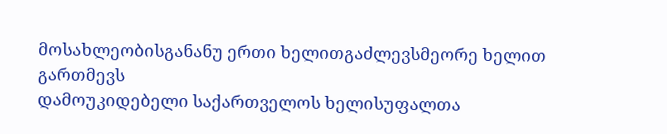მოსახლეობისგანანუ ერთი ხელითგაძლევსმეორე ხელით გართმევს
დამოუკიდებელი საქართველოს ხელისუფალთა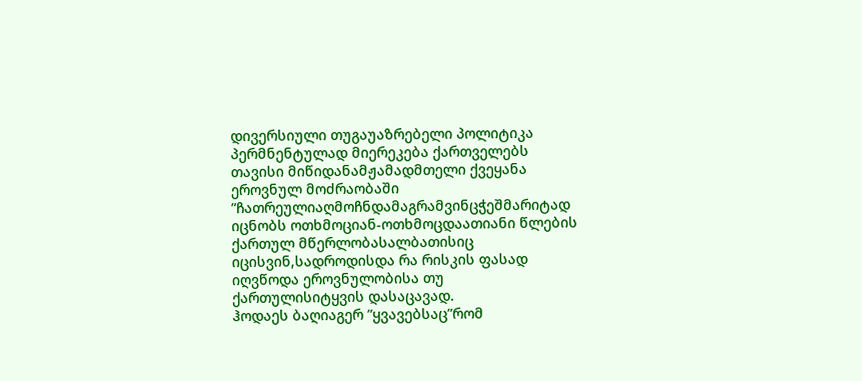დივერსიული თუგაუაზრებელი პოლიტიკა პერმნენტულად მიერეკება ქართველებს თავისი მიწიდანამჟამადმთელი ქვეყანა ეროვნულ მოძრაობაში ”ჩათრეულიაღმოჩნდამაგრამვინცჭეშმარიტად იცნობს ოთხმოციან-ოთხმოცდაათიანი წლების ქართულ მწერლობასალბათისიც იცისვინ,სადროდისდა რა რისკის ფასად იღვწოდა ეროვნულობისა თუ ქართულისიტყვის დასაცავად.
ჰოდაეს ბაღიაგერ ”ყვავებსაც”რომ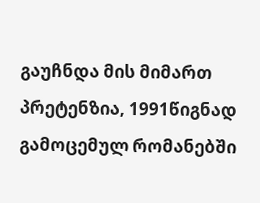გაუჩნდა მის მიმართ პრეტენზია, 1991წიგნად გამოცემულ რომანებში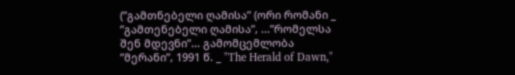(”გამთნებელი ღამისა” (ორი რომანი _ ”გამთენებელი ღამისა”, ...”რომელსა შენ მდევნი”... გამომცემლობა ”მერანი”, 1991 წ. _ "The Herald of Dawn,"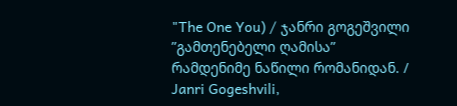"The One You) / ჯანრი გოგეშვილი ”გამთენებელი ღამისა” რამდენიმე ნაწილი რომანიდან. / Janri Gogeshvili,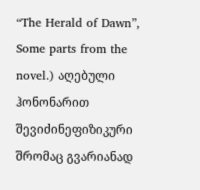“The Herald of Dawn”, Some parts from the novel.) აღებული ჰონონარით შევიძინეფიზიკური შრომაც გვარიანად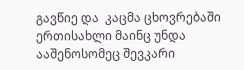გავწიე და  კაცმა ცხოვრებაში ერთისახლი მაინც უნდა ააშენოსომეც შევკარი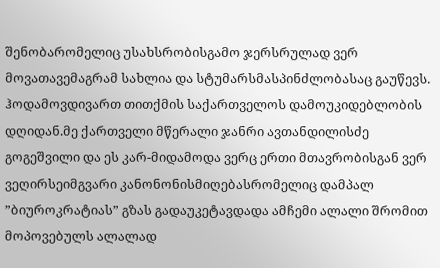შენობარომელიც უსახსრობისგამო ჯერსრულად ვერ მოვათავემაგრამ სახლია და სტუმარსმასპინძლობასაც გაუწევს.
ჰოდამოვდივართ თითქმის საქართველოს დამოუკიდებლობის დღიდან.მე ქართველი მწერალი ჯანრი ავთანდილისძე გოგეშვილი და ეს კარ-მიდამოდა ვერც ერთი მთავრობისგან ვერ ვეღირსეიმგვარი კანონონისმიღებასრომელიც დამპალ ”ბიუროკრატიას” გზას გადაუკეტავდადა ამჩემი ალალი შრომით მოპოვებულს ალალად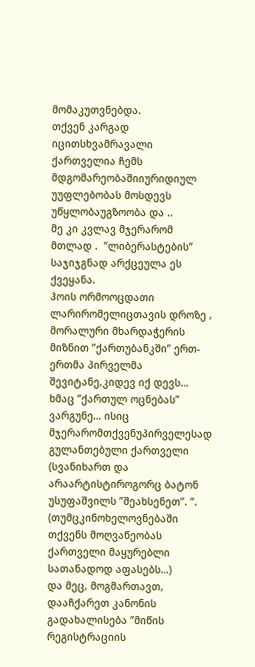მომაკუთვნებდა.
თქვენ კარგად იცითსხვამრავალი ქართველია ჩემს მდგომარეობაშიიურიდიულ უუფლებობას მოსდევს უწყლობაუგზოობა და ..
მე კი კვლავ მჯერარომ მთლად .  ”ლიბერასტების” საჯიჯგნად არქცეულა ეს ქვეყანა.
ჰოის ორმოოცდათი  ლარირომელიცთავის დროზე , მორალური მხარდაჭერის მიზნით ”ქართუბანკში” ერთ-ერთმა პირველმა შევიტანე,კიდევ იქ დევს… ხმაც ’’ქართულ ოცნებას” ვარგუნე… ისიც მჯერარომთქვენუპირველესად გულანთებული ქართველი (სვანიხართ და არაარტისტიროგორც ბატონ უსუფაშვილს ”შეახსენეთ”. ”.  (თუმცკინოხელოვნებაში თქვენს მოღვაწეობას ქართველი მაყურებლი სათანადოდ აფასებს…)
და მეც, მოგმართავთ, დააჩქარეთ კანონის გადახალისება ”მიწის რეგისტრაციის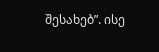შესახებ”. ისე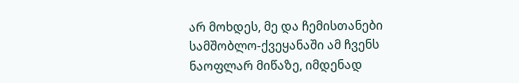არ მოხდეს, მე და ჩემისთანები სამშობლო-ქვეყანაში ამ ჩვენს ნაოფლარ მიწაზე, იმდენად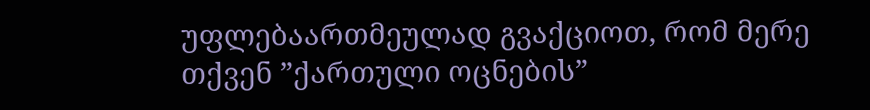უფლებაართმეულად გვაქციოთ, რომ მერე თქვენ ”ქართული ოცნების”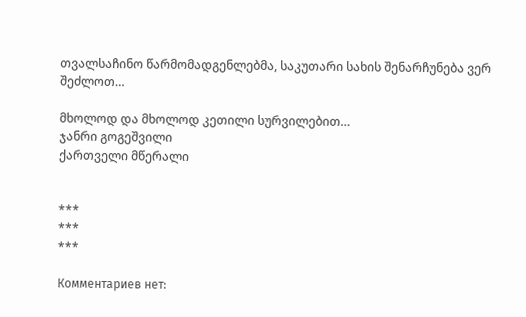თვალსაჩინო წარმომადგენლებმა, საკუთარი სახის შენარჩუნება ვერ შეძლოთ…

მხოლოდ და მხოლოდ კეთილი სურვილებით…
ჯანრი გოგეშვილი
ქართველი მწერალი


***
***
***

Комментариев нет: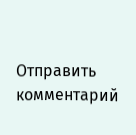Отправить комментарий